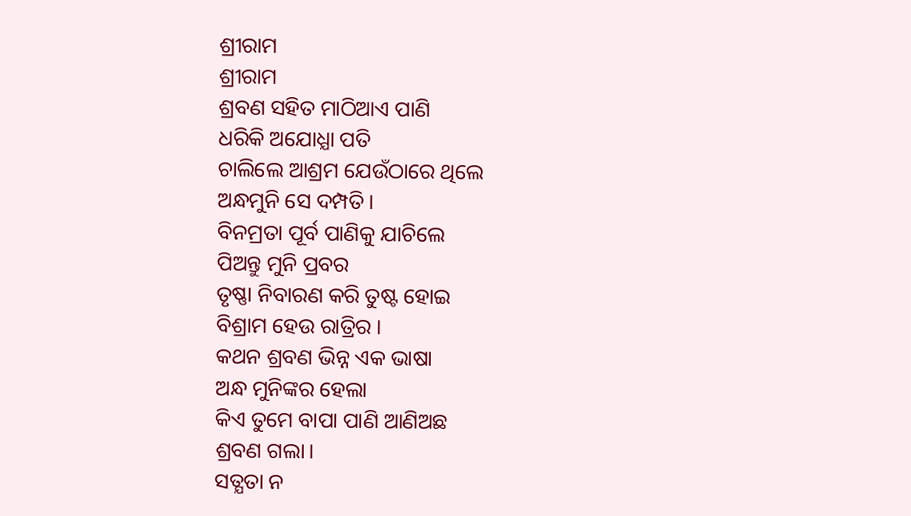ଶ୍ରୀରାମ
ଶ୍ରୀରାମ
ଶ୍ରବଣ ସହିତ ମାଠିଆଏ ପାଣି
ଧରିକି ଅଯୋଧ୍ଯା ପତି
ଚାଲିଲେ ଆଶ୍ରମ ଯେଉଁଠାରେ ଥିଲେ
ଅନ୍ଧମୁନି ସେ ଦମ୍ପତି।
ବିନମ୍ରତା ପୂର୍ବ ପାଣିକୁ ଯାଚିଲେ
ପିଅନ୍ତୁ ମୁନି ପ୍ରବର
ତୃଷ୍ଣା ନିବାରଣ କରି ତୁଷ୍ଟ ହୋଇ
ବିଶ୍ରାମ ହେଉ ରାତ୍ରିର।
କଥନ ଶ୍ରବଣ ଭିନ୍ନ ଏକ ଭାଷା
ଅନ୍ଧ ମୁନିଙ୍କର ହେଲା
କିଏ ତୁମେ ବାପା ପାଣି ଆଣିଅଛ
ଶ୍ରବଣ ଗଲା।
ସତ୍ଯତା ନ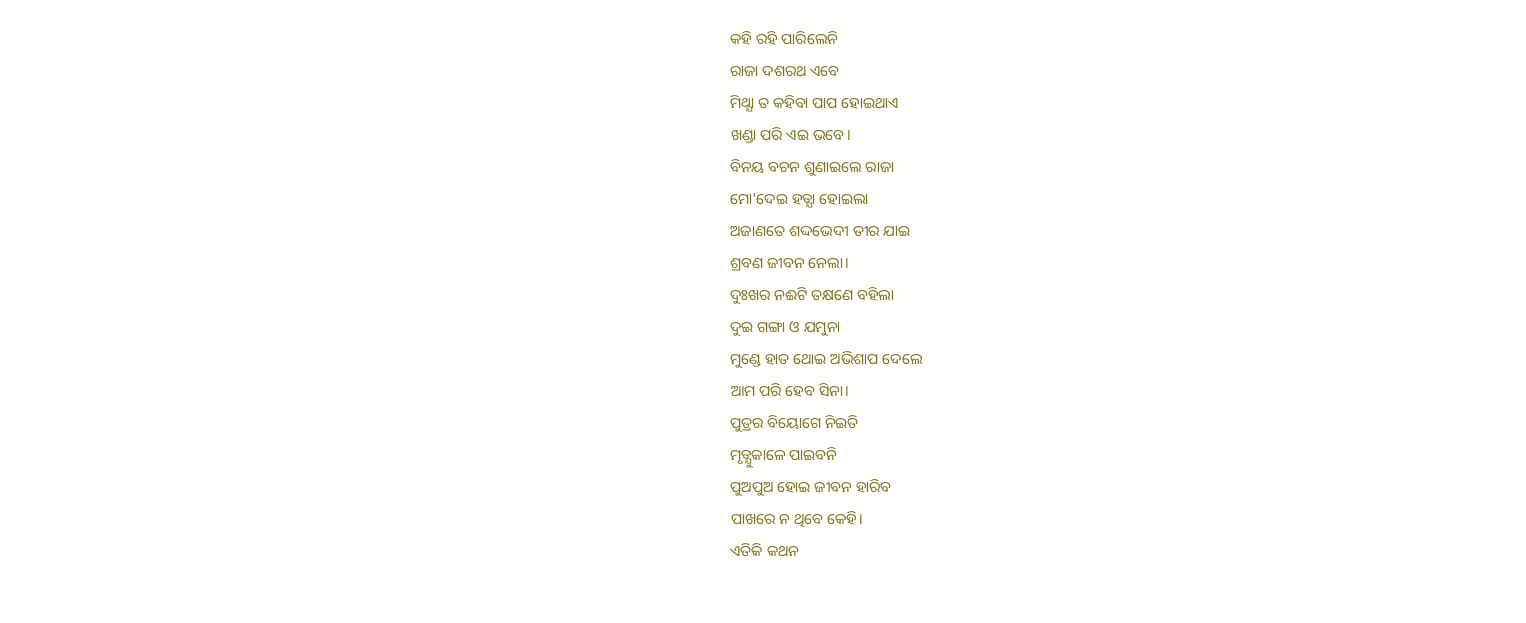କହି ରହି ପାରିଲେନି
ରାଜା ଦଶରଥ ଏବେ
ମିଥ୍ଯା ତ କହିବା ପାପ ହୋଇଥାଏ
ଖଣ୍ଡା ପରି ଏଇ ଭବେ।
ବିନୟ ବଚନ ଶୁଣାଇଲେ ରାଜା
ମୋ'ଦେଇ ହତ୍ଯା ହୋଇଲା
ଅଜାଣତେ ଶଦ୍ଦଭେଦୀ ତୀର ଯାଇ
ଶ୍ରବଣ ଜୀବନ ନେଲା।
ଦୁଃଖର ନଈଟି ତକ୍ଷଣେ ବହିଲା
ଦୁଇ ଗଙ୍ଗା ଓ ଯମୁନା
ମୁଣ୍ଡେ ହାତ ଥୋଇ ଅଭିଶାପ ଦେଲେ
ଆମ ପରି ହେବ ସିନା।
ପୁତ୍ରର ବିୟୋଗେ ନିଇତି
ମୃତ୍ଯୁକାଳେ ପାଇବନି
ପୁଅପୁଅ ହୋଇ ଜୀବନ ହାରିବ
ପାଖରେ ନ ଥିବେ କେହି।
ଏତିକି କଥନ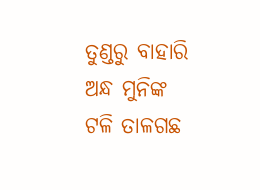ତୁଣ୍ଡରୁ ବାହାରି
ଅନ୍ଧ ମୁନିଙ୍କ
ଟଳି ତାଳଗଛ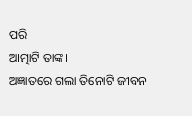ପରି
ଆତ୍ମାଟି ତାଙ୍କ।
ଅଜ୍ଞାତରେ ଗଲା ତିନୋଟି ଜୀବନ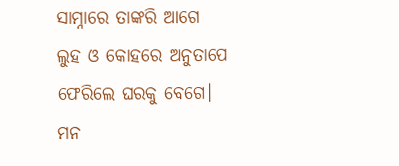ସାମ୍ନାରେ ତାଙ୍କରି ଆଗେ
ଲୁହ ଓ କୋହରେ ଅନୁତାପେ
ଫେରିଲେ ଘରକୁ ବେଗେ।
ମନ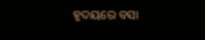ହୃଦୟରେ ବସା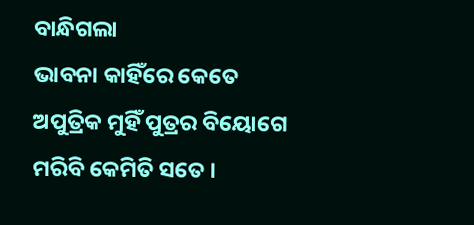ବାନ୍ଧିଗଲା
ଭାବନା କାହିଁରେ କେତେ
ଅପୁତ୍ରିକ ମୁହିଁ ପୁତ୍ରର ବିୟୋଗେ
ମରିବି କେମିତି ସତେ ।